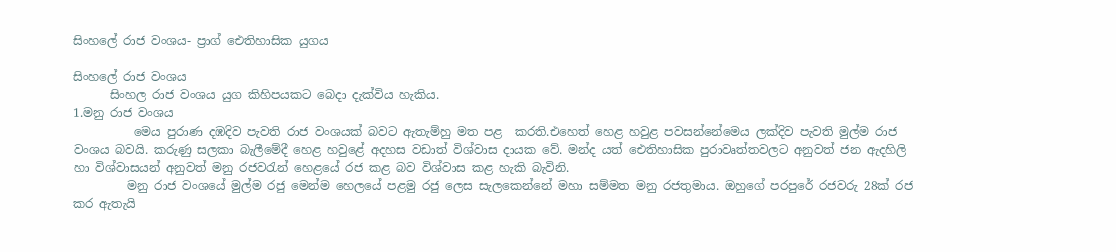සිංහලේ රාජ වංශය- ප්‍රාග් ඓතිහාසික යුගය

සිංහලේ රාජ වංශය
      සිංහල රාජ වංශය යුග කිහිපයකට බෙදා දැක්විය හැකිය.
1.මනු රාජ වංශය
          මෙය පුරාණ දඹදිව පැවති රාජ වංශයක් බවට ඇතැම්හු මත පළ  කරති.එහෙත් හෙළ හවුළ පවසන්නේමෙය ලක්දිව පැවති මුල්ම රාජ වංශය බවයි. කරුණු සලකා බැලීමේදී හෙළ හවුළේ අදහස වඩාත් විශ්වාස දායක වේ. මන්ද යත් ඓතිහාසික පුරාවෘත්තවලට අනුවත් ජන ඇදහිලි හා විශ්වාසයන් අනුවත් මනු රජවරැන් හෙළයේ රජ කළ බව විශ්වාස කළ හැකි බැවිනි.
         මනු රාජ වංශයේ මුල්ම රජු මෙන්ම හෙලයේ පළමු රජු ලෙස සැලකෙන්නේ මහා සම්මත මනු රජතුමාය. ඔහුගේ පරපුරේ රජවරු 28ක් රජ කර ඇතැයි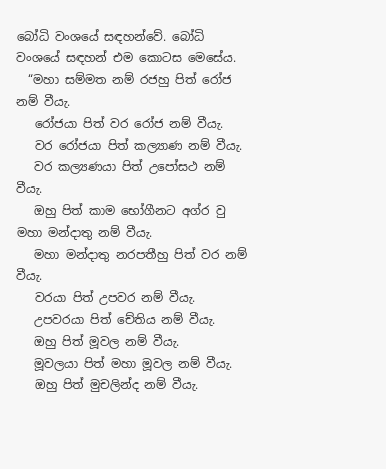බෝධි වංශයේ සඳහන්වේ. බෝධි වංශයේ සඳහන් එම කොටස මෙසේය.
  “මහා සම්මත නම් රජහු පිත් රෝජ නම් වීයැ.
   රෝජයා පිත් වර රෝජ නම් වීයැ.
   වර රෝජයා පිත් කල්‍යාණ නම් වීයැ.
   වර කල්‍යණයා පිත් උපෝසථ නම් වීයැ.
   ඔහු පිත් කාම භෝගීනට අග්ර වු මහා මන්දාතු නම් වීයැ.
   මහා මන්දාතු නරපතීහු පිත් වර නම් වීයැ.
   වරයා පිත් උපවර නම් වීයැ.
   උපවරයා පිත් චේතිය නම් වීයැ.
   ඔහු පිත් මූවල නම් වීයැ.
   මූවලයා පිත් මහා මූවල නම් වීයැ.
   ඔහු පිත් මුචලින්ද නම් වීයැ.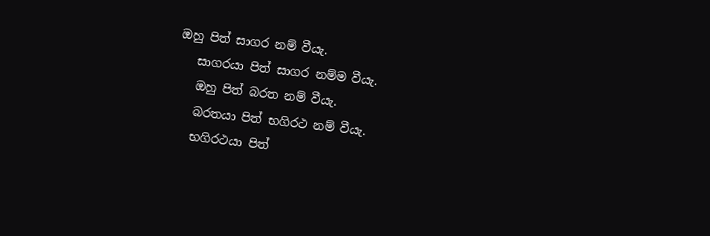ඔහු පිත් සාගර නම් වීයැ.
   සාගරයා පිත් සාගර නම්ම වීයැ.
   ඔහු පිත් බරත නම් වීයැ.
   බරතයා පිත් භගිරථ නම් වීයැ.
   භගිරථයා පිත්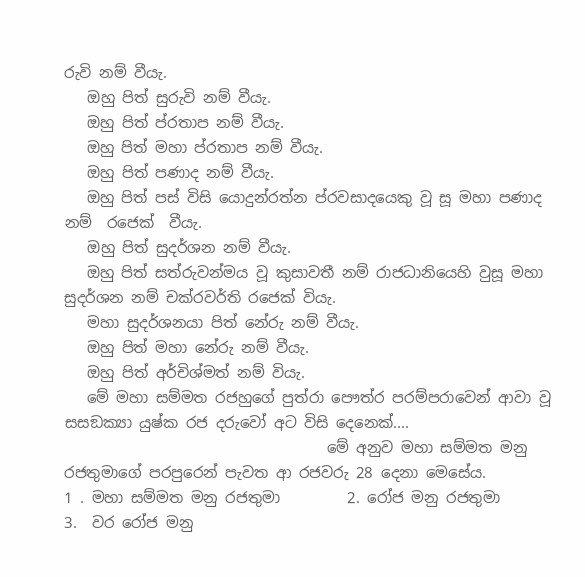රුවි නම් වීයැ.
   ඔහු පිත් සුරුවි නම් වීයැ.
   ඔහු පිත් ප්රතාප නම් වීයැ.
   ඔහු පිත් මහා ප්රතාප නම් වීයැ.
   ඔහු පිත් පණාද නම් වීයැ.
   ඔහු පිත් පස් විසි යොදුන්රත්න ප්රවසාදයෙකු වූ සූ මහා පණාද නම්  රජෙක්  වීයැ.
   ඔහු පිත් සුදර්ශන නම් වීයැ.
   ඔහු පිත් සත්රුවන්මය වූ කුසාවතී නම් රාජධානියෙහි වුසූ මහා සුදර්ශන නම් චක්රවර්ති රජෙක් වියැ.
   මහා සුදර්ශනයා පිත් නේරු නම් වීයැ.
   ඔහු පිත් මහා නේරු නම් වීයැ.
   ඔහු පිත් අර්චිශ්මත් නම් වියැ.
   මේ මහා සම්මත රජහුගේ පුත්රා පෞත්ර පරම්පරාවෙන් ආවා වූ සසඞක්‍යා යුෂ්ක රජ දරුවෝ අට විසි දෙනෙක්....
                                   මේ අනුව මහා සම්මත මනු රජතුමාගේ පරපුරෙන් පැවත ආ රජවරු 28 දෙනා මෙසේය.
1 . මහා සම්මත මනු රජතුමා         2. රෝජ මනු රජතුමා
3.  වර රෝජ මනු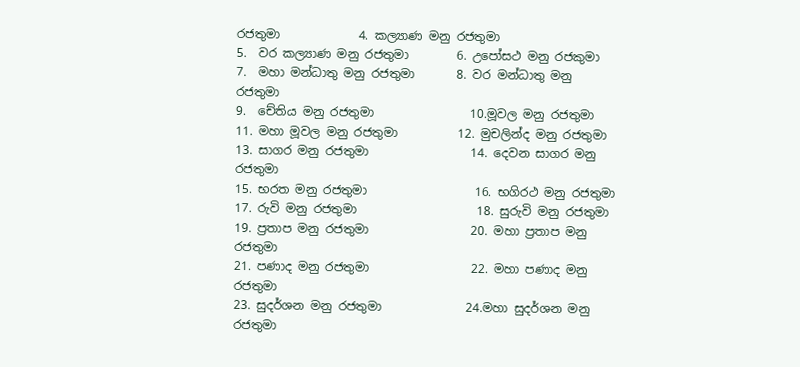රජතුමා             4. කල්‍යාණ මනු රජතුමා
5.  වර කල්‍යාණ මනු රජතුමා        6. උපෝසථ මනු රජකුමා
7.  මහා මන්ධාතු මනු රජතුමා       8. වර මන්ධාතු මනු රජතුමා
9.  චේතිය මනු රජතුමා                10.මූවල මනු රජතුමා
11. මහා මූවල මනු රජතුමා          12. මුචලින්ද මනු රජතුමා
13. සාගර මනු රජතුමා                 14. දෙවන සාගර මනු රජතුමා
15. භරත මනු රජතුමා                  16. භගිරථ මනු රජතුමා
17. රුවි මනු රජතුමා                    18. සුරුවි මනු රජතුමා
19. ප්‍රතාප මනු රජතුමා                 20. මහා ප්‍රතාප මනු රජතුමා
21. පණාද මනු රජතුමා                 22. මහා පණාද මනු රජතුමා
23. සුදර්ශන මනු රජතුමා              24.මහා සුදර්ශන මනු රජතුමා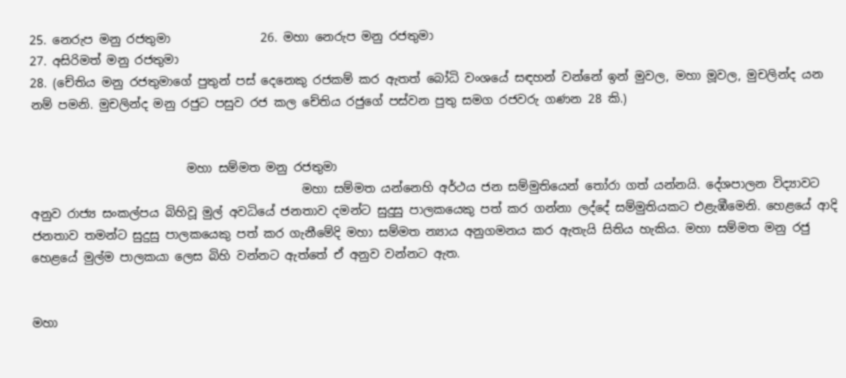25. නෙරුප මනු රජතුමා               26. මහා නෙරුප මනු රජතුමා
27. අසිරිමත් මනු රජතුමා
28. (චේතිය මනු රජතුමාගේ පුතුන් පස් දෙනෙකු රජකම් කර ඇතත් බෝධි වංශයේ සඳහන් වන්නේ ඉන් මුවල, මහා මූවල, මුචලින්ද යන නම් පමනි. මුචලින්ද මනු රජුට පසුව රජ කල චේතිය රජුගේ පස්වන පුතු සමග රජවරු ගණන 28 කි.)


                          මහා සම්මත මනු රජතුමා
                                             මහා සම්මත යන්නෙහි අර්ථය ජන සම්මුතියෙන් තෝරා ගත් යන්නයි. දේශපාලන විද්‍යාවට අනුව රාජ්‍ය සංකල්පය බිහිවූ මුල් අවධියේ ජනතාව දමන්ට සුදුසු පාලකයෙකු පත් කර ගන්නා ලද්දේ සම්මුතියකට එළැඹීමෙනි. හෙළයේ ආදි ජනතාව තමන්ට සුදුසු පාලකයෙකු පත් කර ගැනීමේදි මහා සම්මත න්‍යාය අනුගමනය කර ඇතැයි සිතිය හැකිය. මහා සම්මත මනු රජු හෙළයේ මුල්ම පාලකයා ලෙස බිහි වන්නට ඇත්තේ ඒ අනුව වන්නට ඇත.


මහා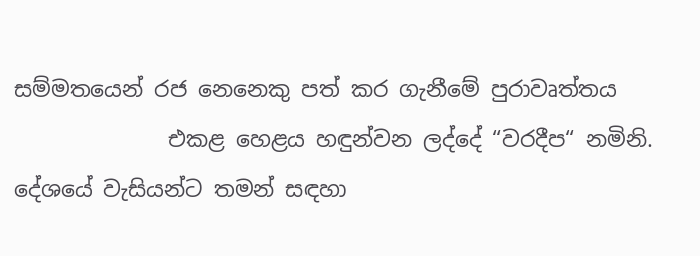සම්මතයෙන් රජ නෙනෙකු පත් කර ගැනීමේ පුරාවෘත්තය
              එකළ හෙළය හඳුන්වන ලද්දේ “වරදීප“ නමිනි. දේශයේ වැසියන්ට තමන් සඳහා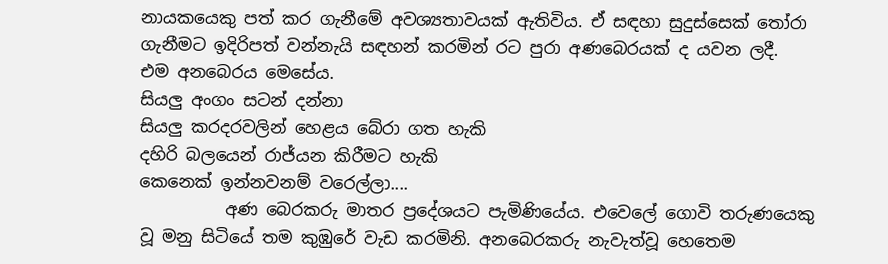නායකයෙකු පත් කර ගැනීමේ අවශ්‍යතාවයක් ඇතිවිය. ඒ සඳහා සුදුස්සෙක් තෝරා ගැනීමට ඉදිරිපත් වන්නැයි සඳහන් කරමින් රට පුරා අණබෙරයක් ද යවන ලදී.
එම අනබෙරය මෙසේය.
සියලු අංගං සටන් දන්නා
සියලු කරදරවලින් හෙළය බේරා ගත හැකි
දහිරි බලයෙන් රාජ්යන කිරීමට හැකි
කෙනෙක් ඉන්නවනම් වරෙල්ලා....
          අණ බෙරකරු මාතර ප්‍රදේශයට පැමිණියේය. එවෙලේ ගොවි තරුණයෙකු වූ මනු සිටියේ තම කුඹුරේ වැඩ කරමිනි. අනබෙරකරු නැවැත්වූ හෙතෙම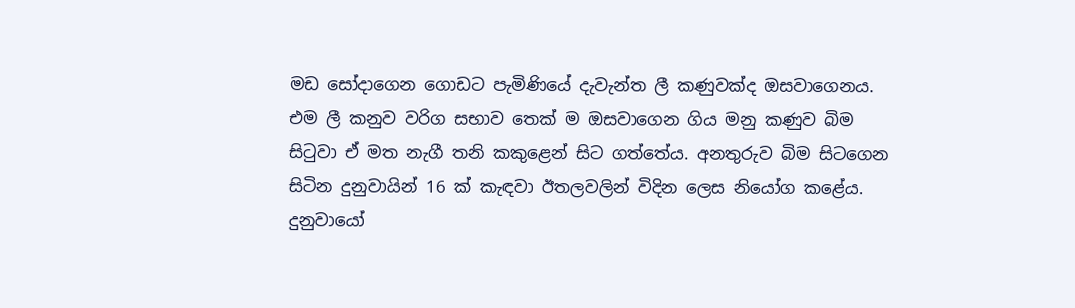මඩ සෝදාගෙන ගොඩට පැමිණියේ දැවැන්ත ලී කණුවක්ද ඔසවාගෙනය. එම ලී කනුව වරිග සභාව තෙක් ම ඔසවාගෙන ගිය මනු කණුව බිම සිටුවා ඒ මත නැගී තනි කකුළෙන් සිට ගත්තේය. අනතුරුව බිම සිටගෙන සිටින දුනුවායින් 16 ක් කැඳවා ඊතලවලින් විදින ලෙස නියෝග කළේය. දුනුවායෝ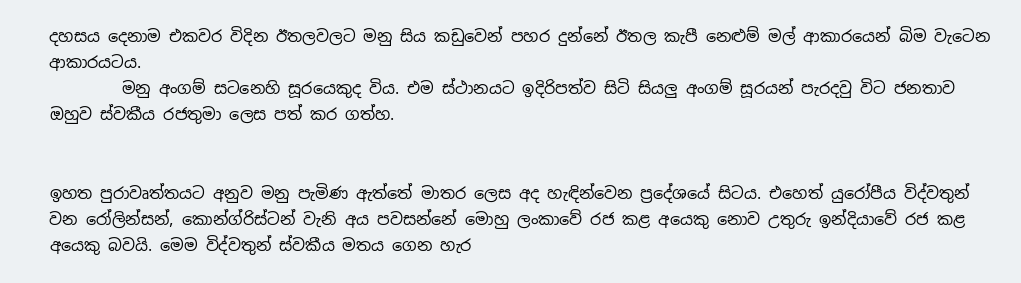දහසය දෙනාම එකවර විදින ඊතලවලට මනු සිය කඩුවෙන් පහර දුන්නේ ඊතල කැපී නෙළුම් මල් ආකාරයෙන් බිම වැටෙන ආකාරයටය.
         මනු අංගම් සටනෙහි සූරයෙකුද විය. එම ස්ථානයට ඉදිරිපත්ව සිටි සියලු අංගම් සූරයන් පැරදවු විට ජනතාව ඔහුව ස්වකීය රජතුමා ලෙස පත් කර ගත්හ.


ඉහත පුරාවෘත්තයට අනුව මනු පැමිණ ඇත්තේ මාතර ලෙස අද හැඳින්වෙන ප්‍රදේශයේ සිටය. එහෙත් යුරෝපීය විද්වතුන් වන රෝලින්සන්, කොන්ග්රිස්ටන් වැනි අය පවසන්නේ මොහු ලංකාවේ රජ කළ අයෙකු නොව උතුරු ඉන්දියාවේ රජ කළ අයෙකු බවයි. මෙම විද්වතුන් ස්වකීය මතය ගෙන හැර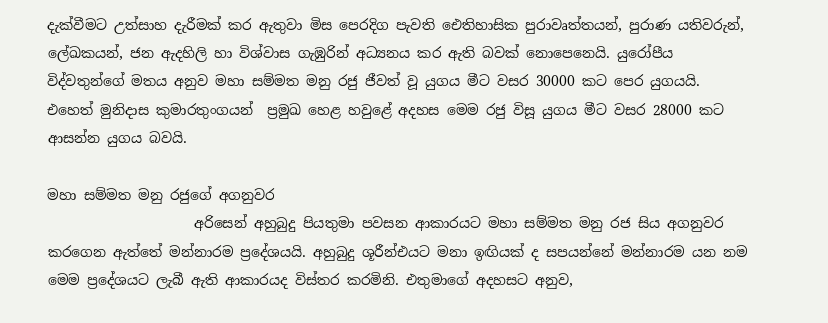දැක්වීමට උත්සාහ දැරීමක් කර ඇතුවා මිස පෙරදිග පැවති ඓතිහාසික පුරාවෘත්තයන්, පුරාණ යතිවරුන්, ලේඛකයන්, ජන ඇදහිලි හා විශ්වාස ගැඹුරින් අධ්‍යනය කර ඇති බවක් නොපෙනෙයි. යුරෝපීය විද්වතුන්ගේ මතය අනුව මහා සම්මත මනු රජු ජීවත් වූ යුගය මීට වසර 30000 කට පෙර යුගයයි. එහෙත් මුනිදාස කුමාරතුංගයන්  ප්‍රමුඛ හෙළ හවු‍ළේ අදහස මෙම රජු විසූ යුගය මීට වසර 28000 කට ආසන්න යුගය බවයි.

මහා සම්මත මනු රජුගේ අගනුවර
                     අරිසෙන් අහුබුදු පියතුමා පවසන ආකාරයට මහා සම්මත මනු රජ සිය අගනුවර කරගෙන ඇත්තේ මන්නාරම ප්‍රදේශයයි. අහුබුදු ශූරීන්එයට මනා ඉඟියක් ද සපයන්නේ මන්නාරම යන නම මෙම ප්‍රදේශයට ලැබී ඇති ආකාරයද විස්තර කරමිනි. එතුමාගේ අදහසට අනුව,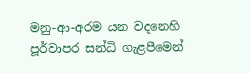මනු-ආ-අරම යන වදනෙහි පූර්වාපර සන්ධි ගැළපීමෙන්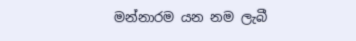මන්නාරම යන නම ලැබී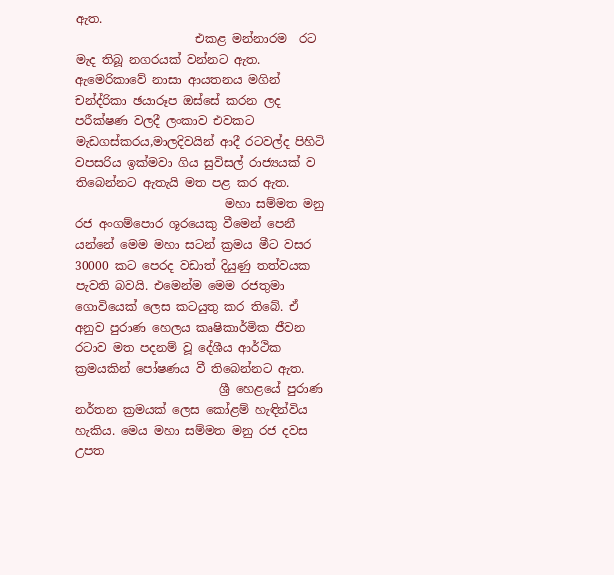ඇත.
                    එකළ මන්නාරම  රට මැද තිබූ නගරයක් වන්නට ඇත. ඇමෙරිකාවේ නාසා ආයතනය මගින් චන්ද්රිකා ඡයාරූප ඔස්සේ කරන ලද පරීක්ෂණ වලදී ලංකාව එවකට මැඩගස්කරය,මාලදිවයින් ආදී රටවල්ද පිහිටි වපසරිය ඉක්මවා ගිය සුවිසල් රාජ්‍යයක් ව තිබෙන්නට ඇතැයි මත පළ කර ඇත.
                         මහා සම්මත මනු රජ අංගම්පොර ශූරයෙකු වීමෙන් පෙනී යන්නේ මෙම මහා සටන් ක්‍රමය මීට වසර 30000 කට පෙරද වඩාත් දියුණු තත්වයක පැවති බවයි. එමෙන්ම මෙම රජතුමා ගොවියෙක් ලෙස කටයුතු කර තිබේ. ඒ අනුව පුරාණ හෙලය කෘෂිකාර්මික ජීවන රටාව මත පදනම් වූ දේශීය ආර්ථික ක්‍රමයකින් පෝෂණය වී තිබෙන්නට ඇත.
                        ශ්‍රී හෙළයේ පුරාණ නර්තන ක්‍රමයක් ලෙස කෝළම් හැඳින්විය හැකිය. මෙය මහා සම්මත මනු රජ දවස උපත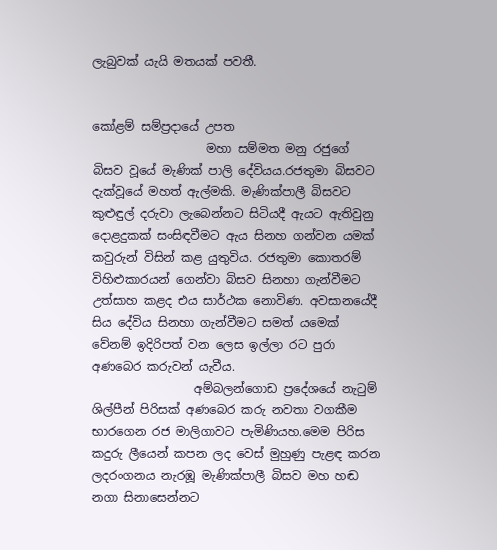ලැබුවක් යැයි මතයක් පවතී.


කෝළම් සම්ප්‍රදායේ උපත
                   මහා සම්මත මනු රජුගේ බිසව වූයේ මැණික් පාලි දේවියය.රජතුමා බිසවට දැක්වූයේ මහත් ඇල්මකි. මැණික්පාලී බිසවට කුළුඳුල් දරුවා ලැබෙන්නට සිටියදී ඇයට ඇතිවුනු දොළදුකක් සංසිඳවීමට ඇය සිනහ ගන්වන යමක් කවුරුන් විසින් කළ යුතුවිය. රජතුමා කොතරම් විහිළුකාරයන් ගෙන්වා බිසව සිනහා ගැන්වීමට උත්සාහ කළද එය සාර්ථක නොවිණ. අවසානයේදී සිය දේවිය සිනහා ගැන්වීමට සමත් යමෙක් වේනම් ඉදිරිපත් වන ලෙස ඉල්ලා රට පුරා අණබෙර කරුවන් යැවීය.
                 අම්බලන්ගොඩ ‌‍ප්‍රදේශයේ නැටුම් ශිල්පීන් පිරිසක් අණබෙර කරු නවතා වගකීම භාරගෙන රජ මාලිගාවට පැමිණියහ.මෙම පිරිස කදුරු ලීයෙන් කපන ලද වෙස් මුහුණු පැළඳ කරන ලදරංගනය නැරඹූ මැණික්පාලී බිසව මහ හඬ නගා සිනාසෙන්නට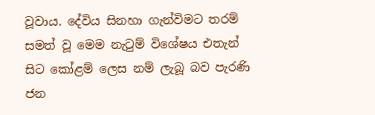වූවාය. දේවිය සිනහා ගැන්විමට තරම් සමත් වූ මෙම නැටුම් විශේෂය එතැන් සිට කෝළම් ලෙස නම් ලැබූ බව පැරණි ජන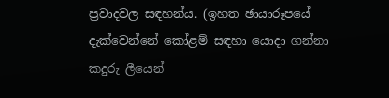ප්‍රවාදවල සඳහන්ය. (ඉහත ඡායාරූපයේ දැක්වෙන්නේ කෝළම් සඳහා යොදා ගන්නා කදුරු ලීයෙන්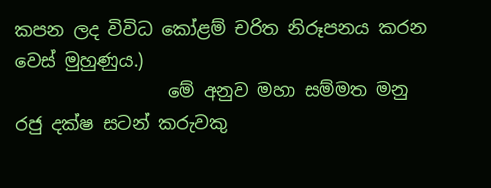කපන ලද විවිධ කෝළම් චරිත නිරූපනය කරන වෙස් මුහුණුය.)
                 මේ අනුව මහා සම්මත මනු රජු දක්ෂ සටන් කරුවකු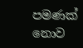පමණක් නොව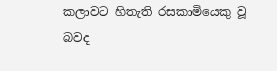කලාවට හිතැති රසකාමියෙකු වූ බවද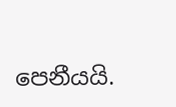පෙනීයයි.